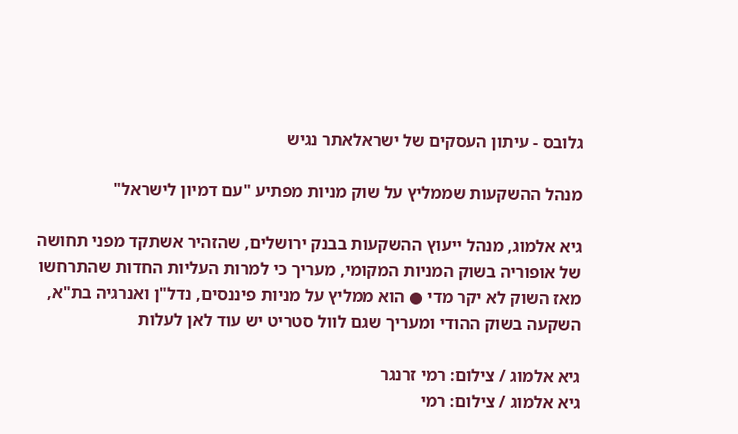גלובס - עיתון העסקים של ישראלאתר נגיש

מנהל ההשקעות שממליץ על שוק מניות מפתיע "עם דמיון לישראל"

גיא אלמוג, מנהל ייעוץ ההשקעות בבנק ירושלים, שהזהיר אשתקד מפני תחושה של אופוריה בשוק המניות המקומי, מעריך כי למרות העליות החדות שהתרחשו מאז השוק לא יקר מדי ● הוא ממליץ על מניות פיננסים, נדל"ן ואנרגיה בת"א, השקעה בשוק ההודי ומעריך שגם לוול סטריט יש עוד לאן לעלות

גיא אלמוג / צילום: רמי זרנגר
גיא אלמוג / צילום: רמי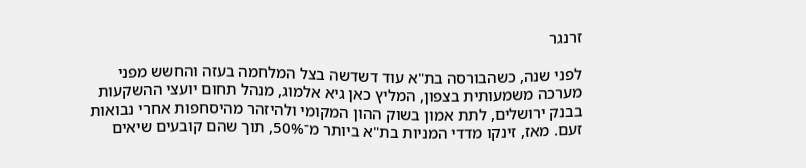זרנגר

לפני שנה, כשהבורסה בת"א עוד דשדשה בצל המלחמה בעזה והחשש מפני מערכה משמעותית בצפון, המליץ כאן גיא אלמוג, מנהל תחום יועצי ההשקעות בבנק ירושלים, לתת אמון בשוק ההון המקומי ולהיזהר מהיסחפות אחרי נבואות זעם. מאז, זינקו מדדי המניות בת"א ביותר מ־50%, תוך שהם קובעים שיאים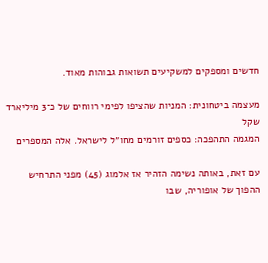חדשים ומספקים למשקיעים תשואות גבוהות מאוד.

מעצמה ביטחונית: המניות שהציפו לפימי רווחים של כ־3 מיליארד שקל
המגמה התהפכה: כספים זורמים מחו״ל לישראל. אלה המספרים

עם זאת, באותה נשימה הזהיר אז אלמוג (45) מפני התרחיש ההפוך של אופוריה, שבו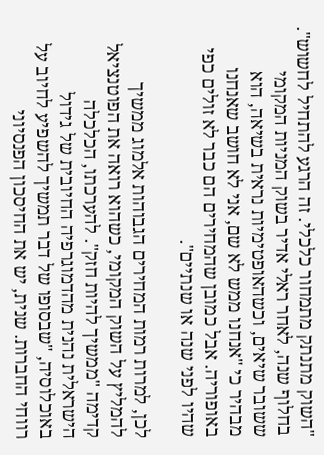"השוק מתנתק מתמחור כלכלי. זה הרגע להתחיל לחשוש". בחלוף שנה, לאחר ראלי אדיר בשוק המניות המקומי ששובר שיאים, וכשהאופטימיות נראית בשיאה, הוא מבהיר כי "אנחנו ממש לא שם, אני לא חושב שאנחנו באופוריה. אבל כמובן שהמחירים הם כבר לא זולים כפי שהיו לפני שנה או שנתיים".

לכן, למרות רמות המחירים הגבוהות אלמוג ממשיך להמליץ על השוק המקומי, כשהוא רואה את הפוטנציאל קדימה "ממשיך להיות חזק". להערכתו, הכלכלה הישראלית נהנית מהדמוגרפיה החיובית של גידול באוכלוסיה, "שבסופו של דבר תמשיך להשפיע לחיוב על רווחי החברות. שנית, יש את החיסכון הפנסיוני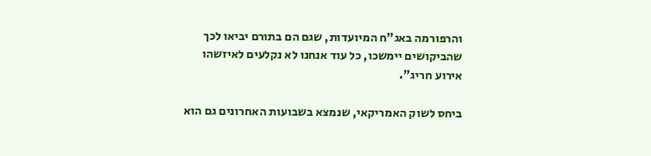והרפורמה באג"ח המיועדות, שגם הם בתורם יביאו לכך שהביקושים יימשכו, כל עוד אנחנו לא נקלעים לאיזשהו אירוע חריג".

ביחס לשוק האמריקאי, שנמצא בשבועות האחרונים גם הוא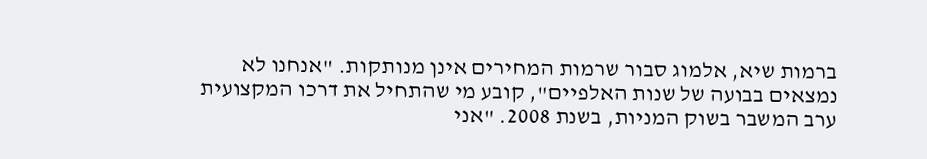ברמות שיא, אלמוג סבור שרמות המחירים אינן מנותקות. "אנחנו לא נמצאים בבועה של שנות האלפיים", קובע מי שהתחיל את דרכו המקצועית ערב המשבר בשוק המניות, בשנת 2008. "אני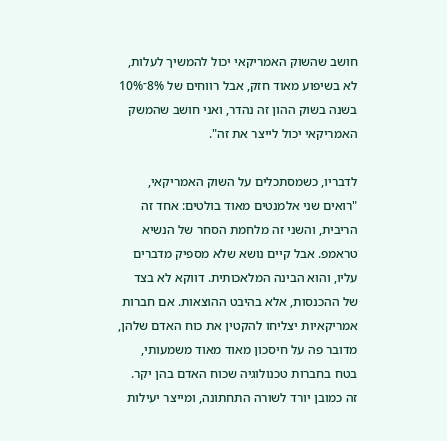חושב שהשוק האמריקאי יכול להמשיך לעלות, לא בשיפוע מאוד חזק, אבל רווחים של 8%־10% בשנה בשוק ההון זה נהדר, ואני חושב שהמשק האמריקאי יכול לייצר את זה".

לדבריו, כשמסתכלים על השוק האמריקאי, "רואים שני אלמנטים מאוד בולטים: אחד זה הריבית, והשני זה מלחמת הסחר של הנשיא טראמפ. אבל קיים נושא שלא מספיק מדברים עליו, והוא הבינה המלאכותית. דווקא לא בצד של ההכנסות, אלא בהיבט ההוצאות. אם חברות אמריקאיות יצליחו להקטין את כוח האדם שלהן, מדובר פה על חיסכון מאוד מאוד משמעותי, בטח בחברות טכנולוגיה שכוח האדם בהן יקר. זה כמובן יורד לשורה התחתונה, ומייצר יעילות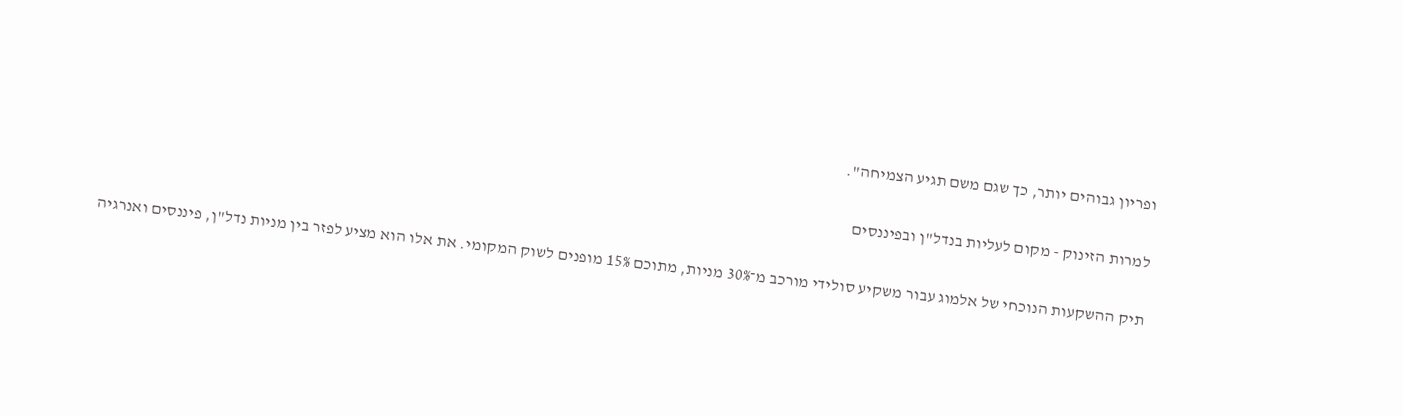ופריון גבוהים יותר, כך שגם משם תגיע הצמיחה".

למרות הזינוק - מקום לעליות בנדל"ן ובפיננסים

תיק ההשקעות הנוכחי של אלמוג עבור משקיע סולידי מורכב מ־30% מניות, מתוכם 15% מופנים לשוק המקומי. את אלו הוא מציע לפזר בין מניות נדל"ן, פיננסים ואנרגיה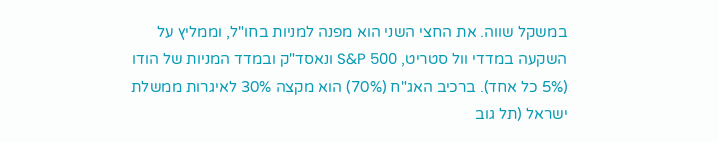במשקל שווה. את החצי השני הוא מפנה למניות בחו"ל, וממליץ על השקעה במדדי וול סטריט, S&P 500 ונאסד"ק ובמדד המניות של הודו (5% כל אחד). ברכיב האג"ח (70%) הוא מקצה 30% לאיגרות ממשלת ישראל (תל גוב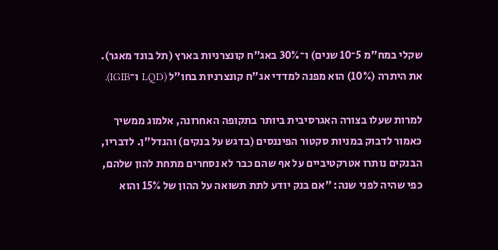שקלי במח"מ 5־10 שנים) ו־30% באג"ח קונצרניות בארץ (תל בונד מאגר). את היתרה (10%) הוא מפנה למדדי אג"ח קונצרניות בחו"ל (LQD ו־IGIB).

למרות שעלו בצורה האגרסיבית ביותר בתקופה האחרונה, אלמוג ממשיך כאמור לדבוק במניות סקטור הפיננסים (בדגש על בנקים) והנדל"ן. לדבריו, הבנקים נותרו אטרקטיביים על אף שהם כבר לא נסחרים מתחת להון שלהם, כפי שהיה לפני שנה: "אם בנק יודע לתת תשואה על ההון של 15% והוא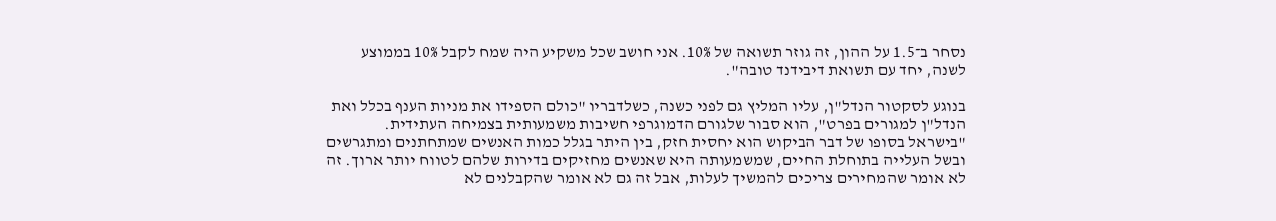נסחר ב־1.5 על ההון, זה גוזר תשואה של 10%. אני חושב שכל משקיע היה שמח לקבל 10% בממוצע לשנה, יחד עם תשואת דיבידנד טובה".

בנוגע לסקטור הנדל"ן, עליו המליץ גם לפני כשנה, כשלדבריו "כולם הספידו את מניות הענף בכלל ואת הנדל"ן למגורים בפרט", הוא סבור שלגורם הדמוגרפי חשיבות משמעותית בצמיחה העתידית. "בישראל בסופו של דבר הביקוש הוא יחסית חזק, בין היתר בגלל כמות האנשים שמתחתנים ומתגרשים ובשל העלייה בתוחלת החיים, שמשמעותה היא שאנשים מחזיקים בדירות שלהם לטווח יותר ארוך. זה לא אומר שהמחירים צריכים להמשיך לעלות, אבל זה גם לא אומר שהקבלנים לא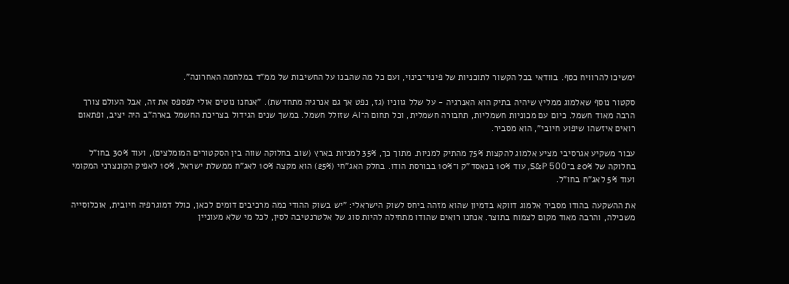ימשיכו להרוויח כסף. בוודאי בכל הקשור לתוכניות של פינוי־בינוי, ועם כל מה שהבנו על החשיבות של ממ"ד במלחמה האחרונה".

סקטור נוסף שאלמוג ממליץ שיהיה בתיק הוא האנרגיה - על שלל גווניו (גז, נפט אך גם אנרגיה מתחדשת). "אנחנו נוטים אולי לפספס את זה, אבל העולם צורך הרבה מאוד חשמל. כיום עם מכוניות חשמליות, תחבורה חשמלית, וכל תחום ה־AI שזולל חשמל. במשך שנים הגידול בצריכת החשמל בארה"ב היה יציב, ופתאום רואים איזשהו שיפוע חיובי", הוא מסביר.

עבור משקיע אגרסיבי מציע אלמוג להקצות 75% מהתיק למניות. מתוך כך, 35% למניות בארץ (שוב בחלוקה שווה בין הסקטורים המומלצים), ועוד 30% בחו"ל בחלוקה של 20% ב־S&P 500, עוד 10% בנאסד"ק ו־10% בבורסת הודו. בחלק האג"חי (25%) הוא מקצה 10% לאג"ח ממשלת ישראל, 10% לאפיק הקונצרני המקומי ועוד 5% לאג"ח בחו"ל.

את ההשקעה בהודו מסביר אלמוג דווקא בדמיון שהוא מזהה ביחס לשוק הישראלי: "יש בשוק ההודי כמה מרכיבים דומים לכאן, כולל דמוגרפיה חיובית, אוכלוסייה משכילה, והרבה מאוד מקום לצמוח בתוצר. אנחנו רואים שהודו מתחילה להיות סוג של אלטרנטיבה לסין, לכל מי שלא מעוניין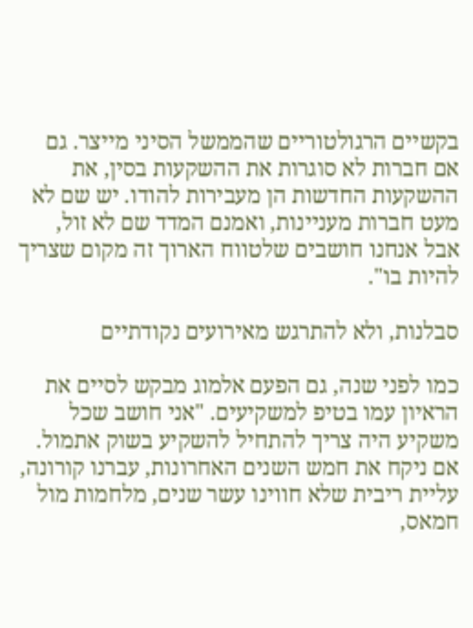בקשיים הרגולטוריים שהממשל הסיני מייצר. גם אם חברות לא סוגרות את ההשקעות בסין, את ההשקעות החדשות הן מעבירות להודו. יש שם לא מעט חברות מעניינות, ואמנם המדד שם לא זול, אבל אנחנו חושבים שלטווח הארוך זה מקום שצריך להיות בו".

סבלנות, ולא להתרגש מאירועים נקודתיים

כמו לפני שנה, גם הפעם אלמוג מבקש לסיים את הראיון עמו בטיפ למשקיעים. "אני חושב שכל משקיע היה צריך להתחיל להשקיע בשוק אתמול. אם ניקח את חמש השנים האחרונות, עברנו קורונה, עליית ריבית שלא חווינו עשר שנים, מלחמות מול חמאס,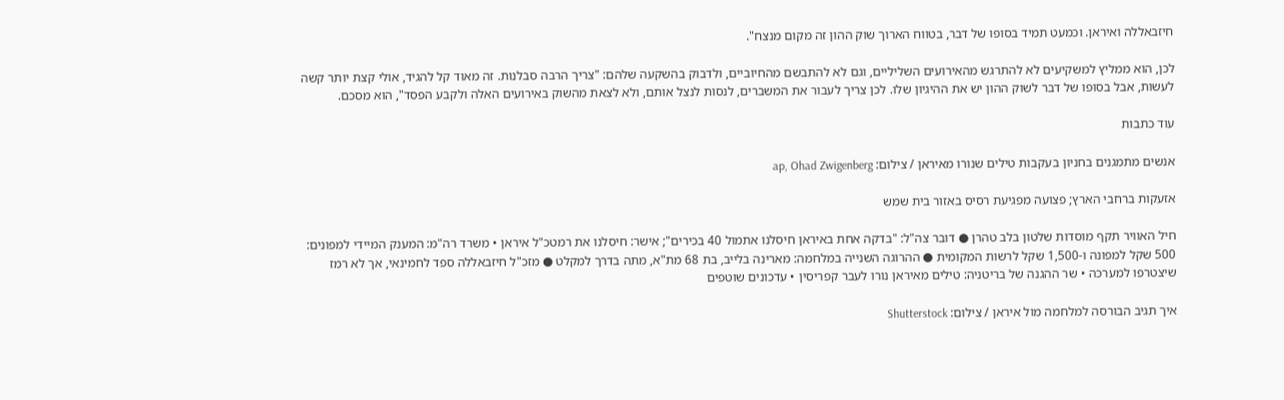חיזבאללה ואיראן. וכמעט תמיד בסופו של דבר, בטווח הארוך שוק ההון זה מקום מנצח".

לכן, הוא ממליץ למשקיעים לא להתרגש מהאירועים השליליים, וגם לא להתבשם מהחיוביים, ולדבוק בהשקעה שלהם: "צריך הרבה סבלנות. זה מאוד קל להגיד, אולי קצת יותר קשה לעשות, אבל בסופו של דבר לשוק ההון יש את ההיגיון שלו. לכן צריך לעבור את המשברים, לנסות לנצל אותם, ולא לצאת מהשוק באירועים האלה ולקבע הפסד", הוא מסכם.

עוד כתבות

אנשים מתמגנים בחניון בעקבות טילים שנורו מאיראן / צילום: ap, Ohad Zwigenberg

אזעקות ברחבי הארץ; פצועה מפגיעת רסיס באזור בית שמש

חיל האוויר תקף מוסדות שלטון בלב טהרן ● דובר צה"ל: "בדקה אחת באיראן חיסלנו אתמול 40 בכירים"; אישר: חיסלנו את רמטכ"ל איראן • משרד רה"מ: המענק המיידי למפונים: 500 שקל למפונה ו-1,500 שקל לרשות המקומית ● ההרוגה השנייה במלחמה: מארינה בלייב, בת 68 מת"א, מתה בדרך למקלט ● מזכ"ל חיזבאללה ספד לחמינאי, אך לא רמז שיצטרפו למערכה • שר ההגנה של בריטניה: טילים מאיראן נורו לעבר קפריסין • עדכונים שוטפים

איך תגיב הבורסה למלחמה מול איראן / צילום: Shutterstock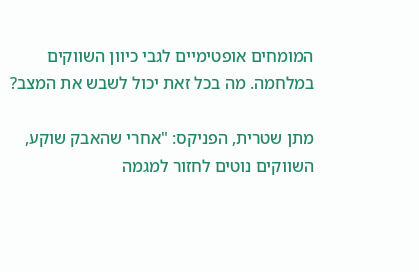המומחים אופטימיים לגבי כיוון השווקים במלחמה. מה בכל זאת יכול לשבש את המצב?

מתן שטרית, הפניקס: "אחרי שהאבק שוקע, השווקים נוטים לחזור למגמה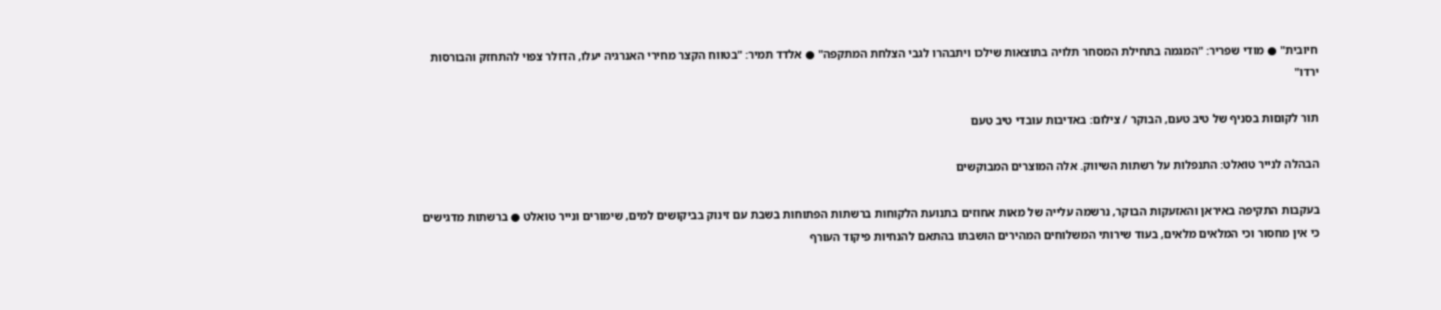חיובית" ● מודי שפריר: "המגמה בתחילת המסחר תלויה בתוצאות שילכו ויתבהרו לגבי הצלחת המתקפה" ● אלדד תמיר: "בטווח הקצר מחירי האנרגיה יעלו, הדולר צפוי להתחזק והבורסות ירדו"

תור לקוםות בסניף של טיב טעם, הבוקר / צילום: באדיבות עובדי טיב טעם

הבהלה לנייר טואלט: התנפלות על רשתות השיווק. אלה המוצרים המבוקשים

בעקבות התקיפה באיראן והאזעקות הבוקר, נרשמה עלייה של מאות אחוזים בתנועת הלקוחות ברשתות הפתוחות בשבת עם זינוק בביקושים למים, שימורים ונייר טואלט ● ברשתות מדגישים כי אין מחסור וכי המלאים מלאים, בעוד שירותי המשלוחים המהירים הושבתו בהתאם להנחיות פיקוד העורף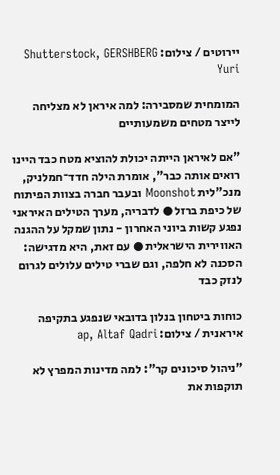יירוטים / צילום: Shutterstock, GERSHBERG Yuri

המומחית שמסבירה: למה איראן לא מצליחה לייצר מטחים משמעותיים

"אם לאיראן הייתה יכולת להוציא מטח כבד היינו רואים אותה כבר", אומרת הילה חדד־חמלניק, מנכ"לית Moonshot ובעבר חברה בצוות הפיתוח של כיפת ברזל ● לדבריה, מערך הטילים האיראני נפגע קשות ביוני האחרון - נתון שמקל על ההגנה האווירית הישראלית ● עם זאת, היא מדגישה: הסכנה לא חלפה, וגם שברי טילים עלולים לגרום לנזק כבד

כוחות ביטחון בנלון בדובאי שנפגע בתקיפה איראנית / צילום: ap, Altaf Qadri

"ניהול סיכונים קר": למה מדינות המפרץ לא תוקפות את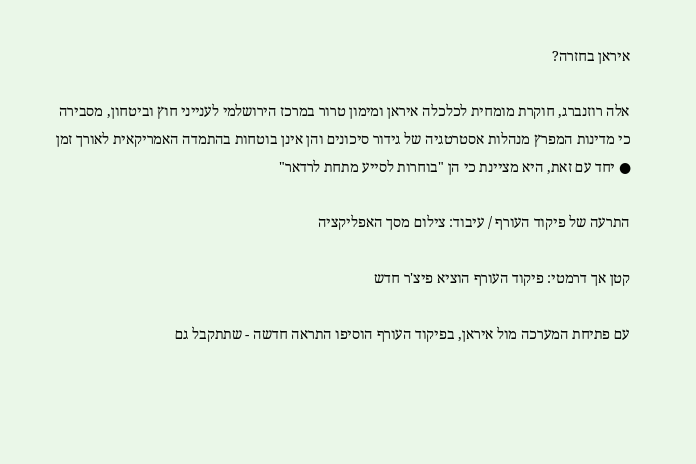איראן בחזרה?

אלה רוזנברג, חוקרת מומחית לכלכלה איראן ומימון טרור במרכז הירושלמי לענייני חוץ וביטחון, מסבירה כי מדינות המפרץ מנהלות אסטרטגיה של גידור סיכונים והן אינן בוטחות בהתמדה האמריקאית לאורך זמן ● יחד עם זאת, היא מציינת כי הן "בוחרות לסייע מתחת לרדאר"

התרעה של פיקוד העורף / עיבוד: צילום מסך האפליקציה

קטן אך דרמטי: פיקוד העורף הוציא פיצ'ר חדש

עם פתיחת המערכה מול איראן, בפיקוד העורף הוסיפו התראה חדשה - שתתקבל גם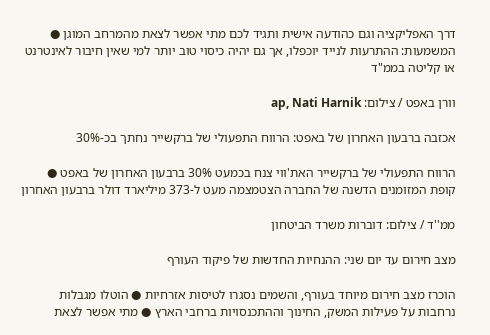דרך האפליקציה וגם כהודעה אישית ותגיד לכם מתי אפשר לצאת מהמרחב המוגן ● המשמעות: ההתרעות לנייד יוכפלו, אך גם יהיה כיסוי טוב יותר למי שאין חיבור לאינטרנט או קליטה בממ"ד

וורן באפט / צילום: ap, Nati Harnik

אכזבה ברבעון האחרון של באפט: הרווח התפעולי של ברקשייר נחתך בכ-30%

הרווח התפעולי של ברקשייר האת'ווי צנח בכמעט 30% ברבעון האחרון של באפט ● קופת המזומנים הדשנה של החברה הצטמצמה מעט ל-373 מיליארד דולר ברבעון האחרון

ממ''ד / צילום: דוברות משרד הביטחון

מצב חירום עד יום שני: ההנחיות החדשות של פיקוד העורף

הוכרז מצב חירום מיוחד בעורף, והשמים נסגרו לטיסות אזרחיות ● הוטלו מגבלות נרחבות על פעילות המשק, החינוך וההתכנסויות ברחבי הארץ ● מתי אפשר לצאת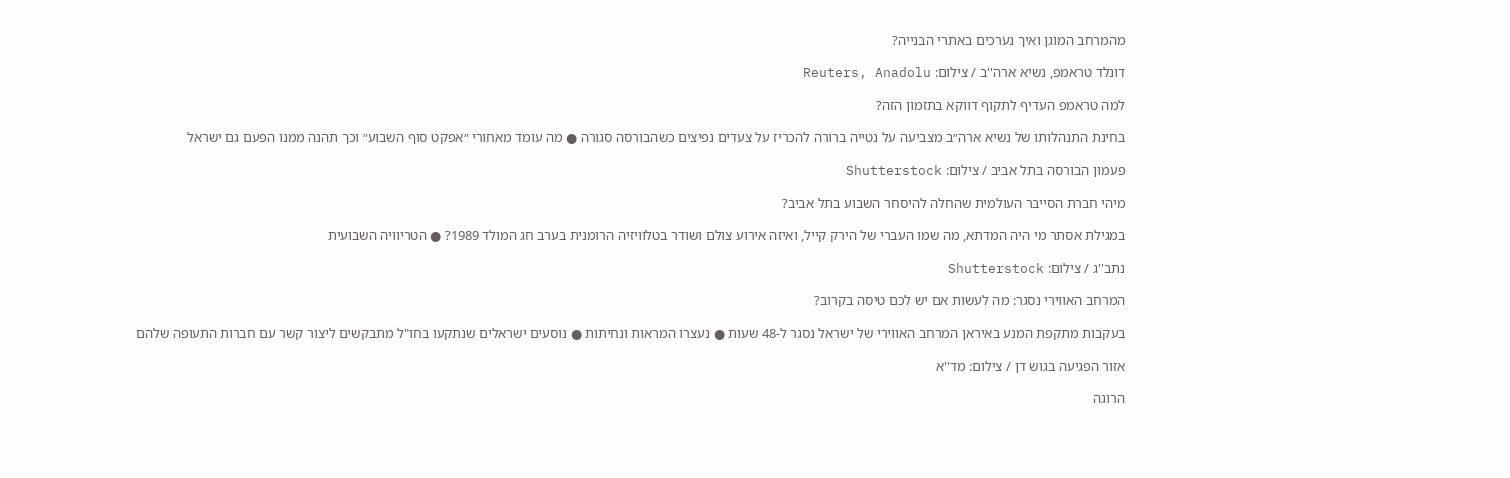מהמרחב המוגן ואיך נערכים באתרי הבנייה?

דונלד טראמפ, נשיא ארה''ב / צילום: Reuters, Anadolu

למה טראמפ העדיף לתקוף דווקא בתזמון הזה?

בחינת התנהלותו של נשיא ארה״ב מצביעה על נטייה ברורה להכריז על צעדים נפיצים כשהבורסה סגורה ● מה עומד מאחורי ״אפקט סוף השבוע״ וכך תהנה ממנו הפעם גם ישראל

פעמון הבורסה בתל אביב / צילום: Shutterstock

מיהי חברת הסייבר העולמית שהחלה להיסחר השבוע בתל אביב?

במגילת אסתר מי היה המדתא, מה שמו העברי של הירק קייל, ואיזה אירוע צולם ושודר בטלוויזיה הרומנית בערב חג המולד 1989? ● הטריוויה השבועית

נתב''ג / צילום: Shutterstock

המרחב האווירי נסגר: מה לעשות אם יש לכם טיסה בקרוב?

בעקבות מתקפת המנע באיראן המרחב האווירי של ישראל נסגר ל-48 שעות ● נעצרו המראות ונחיתות ● נוסעים ישראלים שנתקעו בחו"ל מתבקשים ליצור קשר עם חברות התעופה שלהם

אזור הפגיעה בגוש דן / צילום: מד''א

הרוגה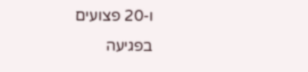ו-20 פצועים בפגיעה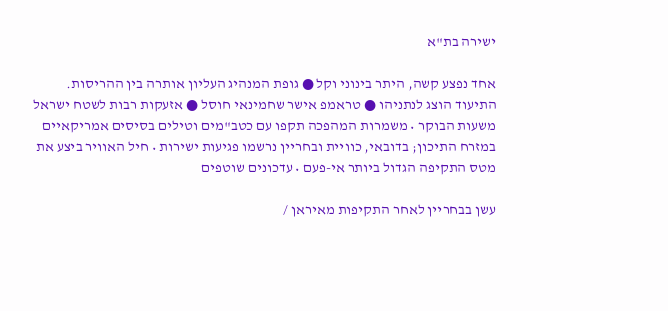ישירה בת"א

אחד נפצע קשה, היתר בינוני וקל ● גופת המנהיג העליון אותרה בין ההריסות. התיעוד הוצג לנתניהו ● טראמפ אישר שחמינאי חוסל ● אזעקות רבות לשטח ישראל משעות הבוקר • משמרות המהפכה תקפו עם כטב"מים וטילים בסיסים אמריקאיים במזרח התיכון; בדובאי, כוויית ובחריין נרשמו פגיעות ישירות • חיל האוויר ביצע את מטס התקיפה הגדול ביותר אי-פעם • עדכונים שוטפים

עשן בבחריין לאחר התקיפות מאיראן /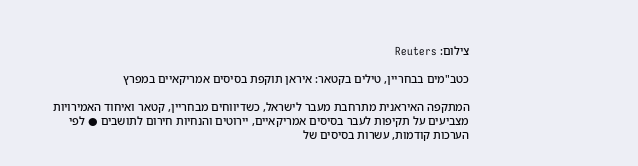צילום: Reuters

כטב"מים בבחריין, טילים בקטאר: איראן תוקפת בסיסים אמריקאיים במפרץ

המתקפה האיראנית מתרחבת מעבר לישראל, כשדיווחים מבחריין, קטאר ואיחוד האמירויות מצביעים על תקיפות לעבר בסיסים אמריקאיים, יירוטים והנחיות חירום לתושבים ● לפי הערכות קודמות, עשרות בסיסים של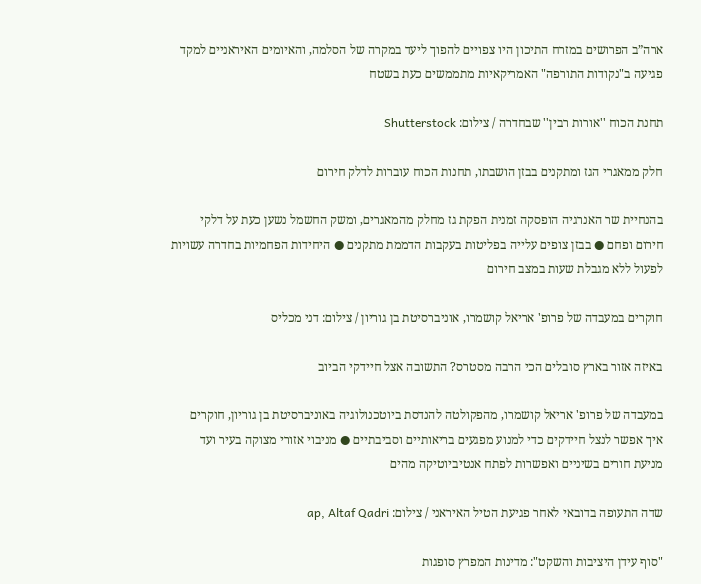ארה”ב הפרושים במזרח התיכון היו צפויים להפוך ליעד במקרה של הסלמה, והאיומים האיראניים למקד פגיעה ב"נקודות התורפה" האמריקאיות מתממשים כעת בשטח

תחנת הכוח ''אורות רבין'' שבחדרה / צילום: Shutterstock

חלק ממאגרי הגז ומתקנים בבזן הושבתו, תחנות הכוח עוברות לדלק חירום

בהנחיית שר האנרגיה הופסקה זמנית הפקת גז מחלק מהמאגרים, ומשק החשמל נשען כעת על דלקי חירום ופחם ● בבזן צופים עלייה בפליטות בעקבות הדממת מתקנים ● היחידות הפחמיות בחדרה עשויות לפעול ללא מגבלת שעות במצב חירום

חוקרים במעבדה של פרופ' אריאל קושמרו, אוניברסיטת בן גוריון / צילום: דני מכליס

באיזה אזור בארץ סובלים הכי הרבה מסטרס? התשובה אצל חיידקי הביוב

במעבדה של פרופ' אריאל קושמרו, מהפקולטה להנדסת ביוטכנולוגיה באוניברסיטת בן גוריון, חוקרים איך אפשר לנצל חיידקים כדי למנוע מפגעים בריאותיים וסביבתיים ● מניבוי אזורי מצוקה בעיר ועד מניעת חורים בשיניים ואפשרות לפתח אנטיביוטיקה מהים

שדה התעופה בדובאי לאחר פגיעת הטיל האיראני / צילום: ap, Altaf Qadri

"סוף עידן היציבות והשקט": מדינות המפרץ סופגות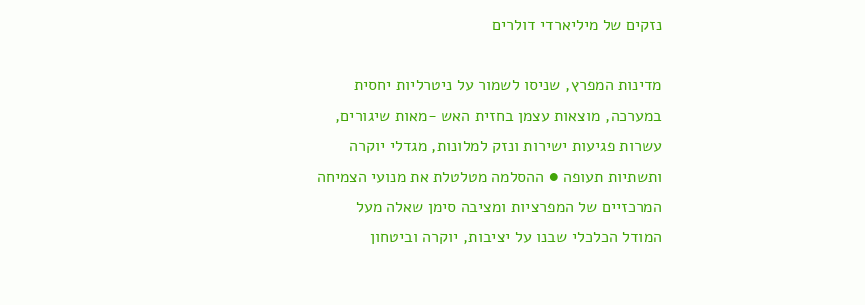נזקים של מיליארדי דולרים

מדינות המפרץ, שניסו לשמור על ניטרליות יחסית במערכה, מוצאות עצמן בחזית האש -מאות שיגורים, עשרות פגיעות ישירות ונזק למלונות, מגדלי יוקרה ותשתיות תעופה ● ההסלמה מטלטלת את מנועי הצמיחה המרכזיים של המפרציות ומציבה סימן שאלה מעל המודל הכלכלי שבנו על יציבות, יוקרה וביטחון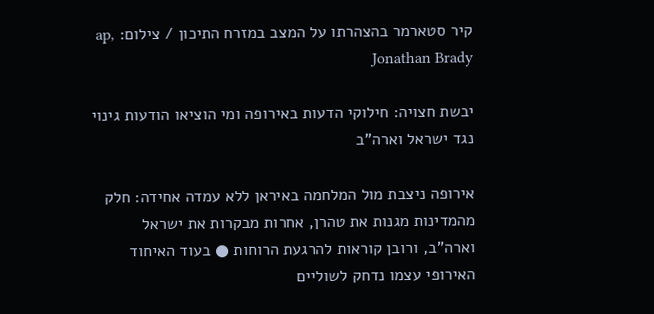קיר סטארמר בהצהרתו על המצב במזרח התיכון / צילום: ap, Jonathan Brady

יבשת חצויה: חילוקי הדעות באירופה ומי הוציאו הודעות גינוי נגד ישראל וארה"ב

אירופה ניצבת מול המלחמה באיראן ללא עמדה אחידה: חלק מהמדינות מגנות את טהרן, אחרות מבקרות את ישראל וארה"ב, ורובן קוראות להרגעת הרוחות ● בעוד האיחוד האירופי עצמו נדחק לשוליים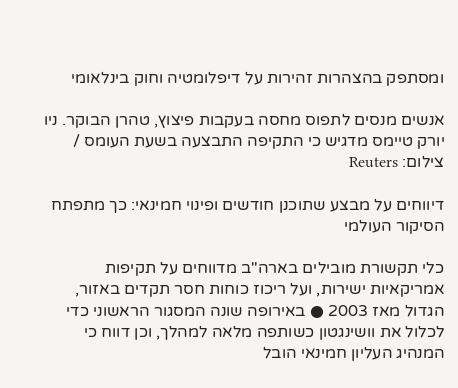ומסתפק בהצהרות זהירות על דיפלומטיה וחוק בינלאומי

אנשים מנסים לתפוס מחסה בעקבות פיצוץ, טהרן הבוקר. ניו יורק טיימס מדגיש כי התקיפה התבצעה בשעת העומס / צילום: Reuters

דיווחים על מבצע שתוכנן חודשים ופינוי חמינאי: כך מתפתח הסיקור העולמי

כלי תקשורת מובילים בארה"ב מדווחים על תקיפות אמריקאיות ישירות, ועל ריכוז כוחות חסר תקדים באזור, הגדול מאז 2003 ● באירופה שונה המסגור הראשוני כדי לכלול את וושינגטון כשותפה מלאה למהלך, וכן דווח כי המנהיג העליון חמינאי הובל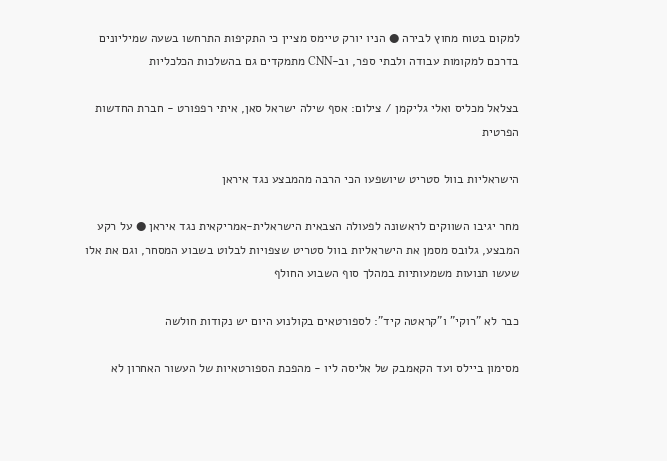למקום בטוח מחוץ לבירה ● הניו יורק טיימס מציין כי התקיפות התרחשו בשעה שמיליונים בדרכם למקומות עבודה ולבתי ספר, וב-CNN מתמקדים גם בהשלכות הכלכליות

בצלאל מכליס ואלי גליקמן / צילום: אסף שילה ישראל סאן, איתי רפפורט - חברת החדשות הפרטית

הישראליות בוול סטריט שיושפעו הכי הרבה מהמבצע נגד איראן

מחר יגיבו השווקים לראשונה לפעולה הצבאית הישראלית-אמריקאית נגד איראן ● על רקע המבצע, גלובס מסמן את הישראליות בוול סטריט שצפויות לבלוט בשבוע המסחר, וגם את אלו שעשו תנועות משמעותיות במהלך סוף השבוע החולף

כבר לא "רוקי" ו"קראטה קיד": לספורטאים בקולנוע היום יש נקודות חולשה

מסימון ביילס ועד הקאמבק של אליסה ליו - מהפכת הספורטאיות של העשור האחרון לא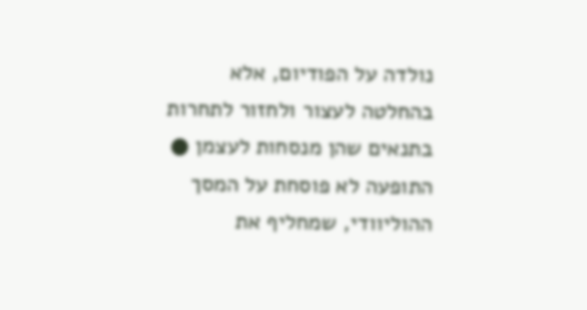נולדה על הפודיום, אלא בהחלטה לעצור ולחזור לתחרות בתנאים שהן מנסחות לעצמן ● התופעה לא פוסחת על המסך ההוליוודי, שמחליף את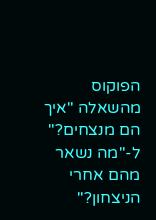הפוקוס מהשאלה "איך הם מנצחים?" ל-"מה נשאר מהם אחרי הניצחון?"